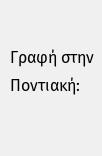Γραφή στην Ποντιακή: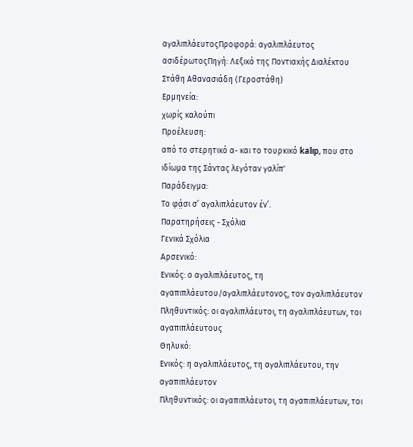αγαλιπλάευτοςΠροφορά: αγαλιπλάευτος
ασιδέρωτοςΠηγή: Λεξικό της Ποντιακής Διαλέκτου Στάθη Αθανασιάδη (Γεροστάθη)
Ερμηνεία:
χωρίς καλούπι
Προέλευση:
από το στερητικό α- και το τουρκικό kalıp, που στο ιδίωμα της Σάντας λεγόταν γαλίπ'
Παράδειγμα:
Το φά̤σι σ’ αγαλιπλάευτον έν’.
Παρατηρήσεις - Σχόλια
Γενικά Σχόλια
Αρσενικό:
Ενικός: ο αγαλιπλάευτος, τη αγαπιπλάευτου/αγαλιπλάευτονος, τον αγαλιπλάευτον
Πληθυντικός: οι αγαλιπλάευτοι, τη αγαλιπλάευτων, τοι αγαπιπλάευτους
Θηλυκό:
Ενικός: η αγαλιπλάευτος, τη αγαλιπλάευτου, την αγαπιπλάευτον
Πληθυντικός: οι αγαπιπλάευτοι, τη αγαπιπλάευτων, τοι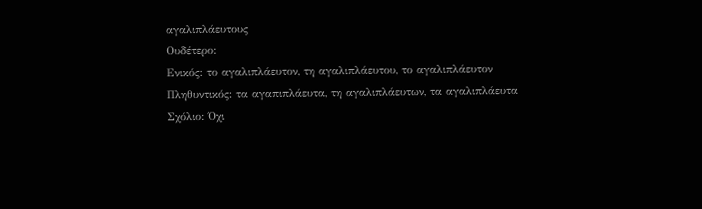αγαλιπλάευτους
Ουδέτερο:
Ενικός: το αγαλιπλάευτον, τη αγαλιπλάευτου, το αγαλιπλάευτον
Πληθυντικός: τα αγαπιπλάευτα, τη αγαλιπλάευτων, τα αγαλιπλάευτα
Σχόλιο: Όχι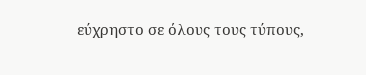εύχρηστο σε όλους τους τύπους,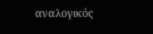αναλογικός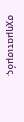σχηματισμός.